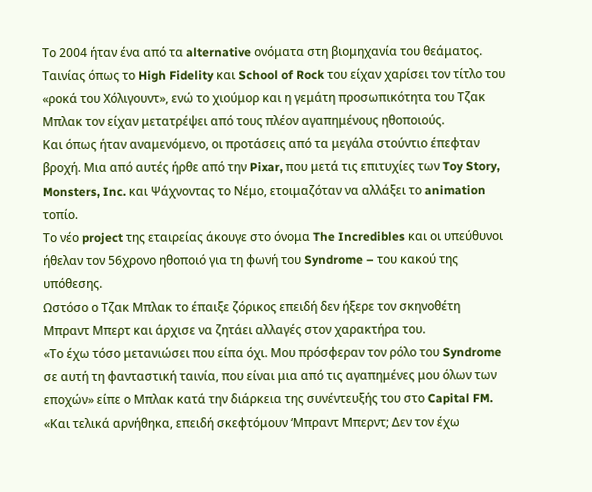Το 2004 ήταν ένα από τα alternative ονόματα στη βιομηχανία του θεάματος. Ταινίας όπως το High Fidelity και School of Rock του είχαν χαρίσει τον τίτλο του «ροκά του Χόλιγουντ», ενώ το χιούμορ και η γεμάτη προσωπικότητα του Τζακ Μπλακ τον είχαν μετατρέψει από τους πλέον αγαπημένους ηθοποιούς.
Και όπως ήταν αναμενόμενο, οι προτάσεις από τα μεγάλα στούντιο έπεφταν βροχή. Μια από αυτές ήρθε από την Pixar, που μετά τις επιτυχίες των Toy Story, Monsters, Inc. και Ψάχνοντας το Νέμο, ετοιμαζόταν να αλλάξει το animation τοπίο.
Το νέο project της εταιρείας άκουγε στο όνομα The Incredibles και οι υπεύθυνοι ήθελαν τον 56χρονο ηθοποιό για τη φωνή του Syndrome – του κακού της υπόθεσης.
Ωστόσο ο Τζακ Μπλακ το έπαιξε ζόρικος επειδή δεν ήξερε τον σκηνοθέτη Μπραντ Μπερτ και άρχισε να ζητάει αλλαγές στον χαρακτήρα του.
«Το έχω τόσο μετανιώσει που είπα όχι. Μου πρόσφεραν τον ρόλο του Syndrome σε αυτή τη φανταστική ταινία, που είναι μια από τις αγαπημένες μου όλων των εποχών» είπε ο Μπλακ κατά την διάρκεια της συνέντευξής του στο Capital FM.
«Και τελικά αρνήθηκα, επειδή σκεφτόμουν ‘Μπραντ Μπερντ; Δεν τον έχω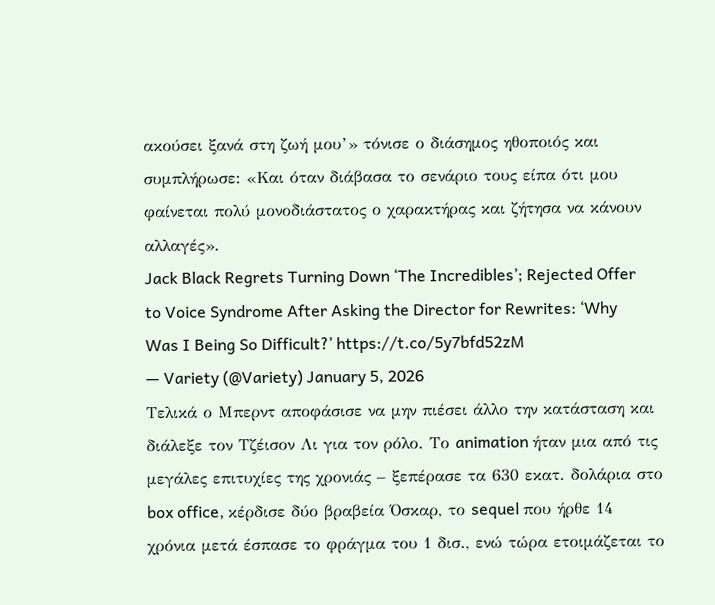ακούσει ξανά στη ζωή μου’» τόνισε ο διάσημος ηθοποιός και συμπλήρωσε: «Και όταν διάβασα το σενάριο τους είπα ότι μου φαίνεται πολύ μονοδιάστατος ο χαρακτήρας και ζήτησα να κάνουν αλλαγές».
Jack Black Regrets Turning Down ‘The Incredibles’; Rejected Offer to Voice Syndrome After Asking the Director for Rewrites: ‘Why Was I Being So Difficult?’ https://t.co/5y7bfd52zM
— Variety (@Variety) January 5, 2026
Τελικά ο Μπερντ αποφάσισε να μην πιέσει άλλο την κατάσταση και διάλεξε τον Τζέισον Λι για τον ρόλο. Το animation ήταν μια από τις μεγάλες επιτυχίες της χρονιάς – ξεπέρασε τα 630 εκατ. δολάρια στο box office, κέρδισε δύο βραβεία Όσκαρ, το sequel που ήρθε 14 χρόνια μετά έσπασε το φράγμα του 1 δισ., ενώ τώρα ετοιμάζεται το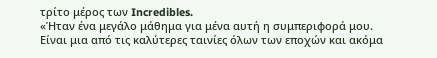τρίτο μέρος των Incredibles.
«Ήταν ένα μεγάλο μάθημα για μένα αυτή η συμπεριφορά μου. Είναι μια από τις καλύτερες ταινίες όλων των εποχών και ακόμα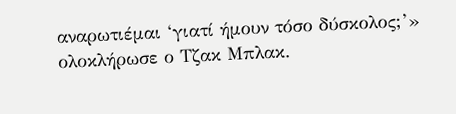αναρωτιέμαι ‘γιατί ήμουν τόσο δύσκολος;’» ολοκλήρωσε ο Τζακ Μπλακ.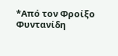*Από τον Φροίξο Φυντανίδη